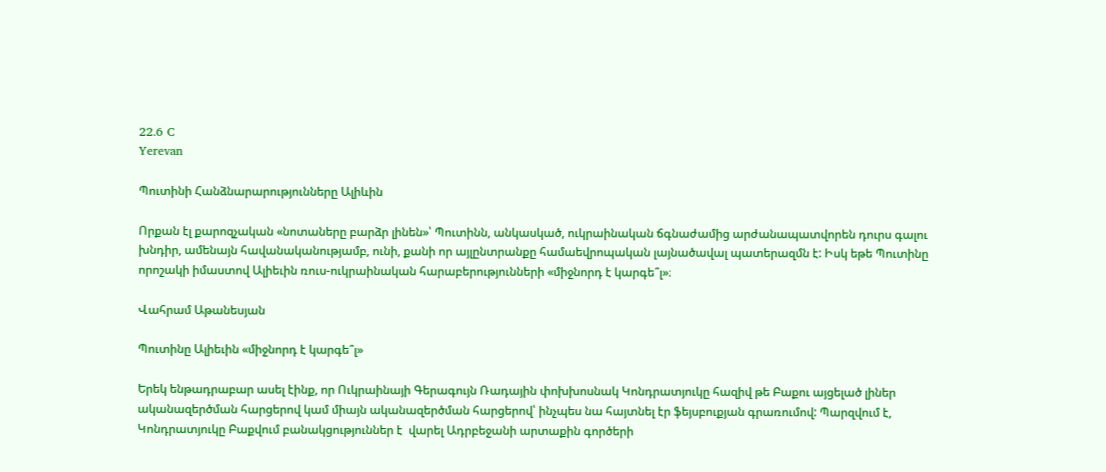22.6 C
Yerevan

Պուտինի Հանձնարարությունները Ալիևին

Որքան էլ քարոզչական «նոտաները բարձր լինեն»՝ Պուտինն, անկասկած, ուկրաինական ճգնաժամից արժանապատվորեն դուրս գալու խնդիր, ամենայն հավանականությամբ, ունի, քանի որ այլընտրանքը համաեվրոպական լայնածավալ պատերազմն է: Իսկ եթե Պուտինը որոշակի իմաստով Ալիեւին ռուս-ուկրաինական հարաբերությունների «միջնորդ է կարգե՞լ»։

Վահրամ Աթանեսյան

Պուտինը Ալիեւին «միջնորդ է կարգե՞լ»

Երեկ ենթադրաբար ասել էինք, որ Ուկրաինայի Գերագույն Ռադային փոխխոսնակ Կոնդրատյուկը հազիվ թե Բաքու այցելած լիներ ականազերծման հարցերով կամ միայն ականազերծման հարցերով՝ ինչպես նա հայտնել էր ֆեյսբուքյան գրառումով: Պարզվում է, Կոնդրատյուկը Բաքվում բանակցություններ է  վարել Ադրբեջանի արտաքին գործերի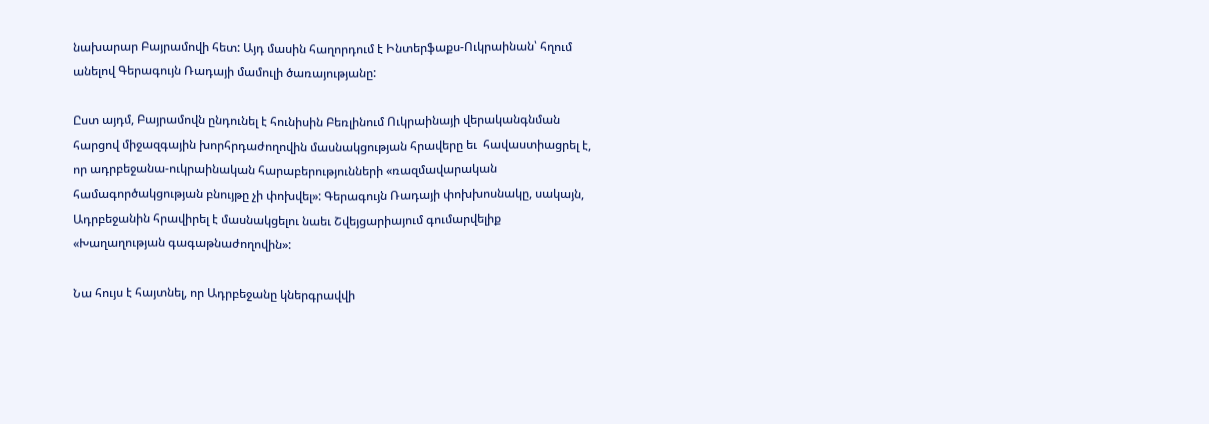նախարար Բայրամովի հետ: Այդ մասին հաղորդում է Ինտերֆաքս-Ուկրաինան՝ հղում անելով Գերագույն Ռադայի մամուլի ծառայությանը:

Ըստ այդմ, Բայրամովն ընդունել է հունիսին Բեռլինում Ուկրաինայի վերականգնման հարցով միջազգային խորհրդաժողովին մասնակցության հրավերը եւ  հավաստիացրել է, որ ադրբեջանա-ուկրաինական հարաբերությունների «ռազմավարական համագործակցության բնույթը չի փոխվել»: Գերագույն Ռադայի փոխխոսնակը, սակայն, Ադրբեջանին հրավիրել է մասնակցելու նաեւ Շվեյցարիայում գումարվելիք «Խաղաղության գագաթնաժողովին»:

Նա հույս է հայտնել, որ Ադրբեջանը կներգրավվի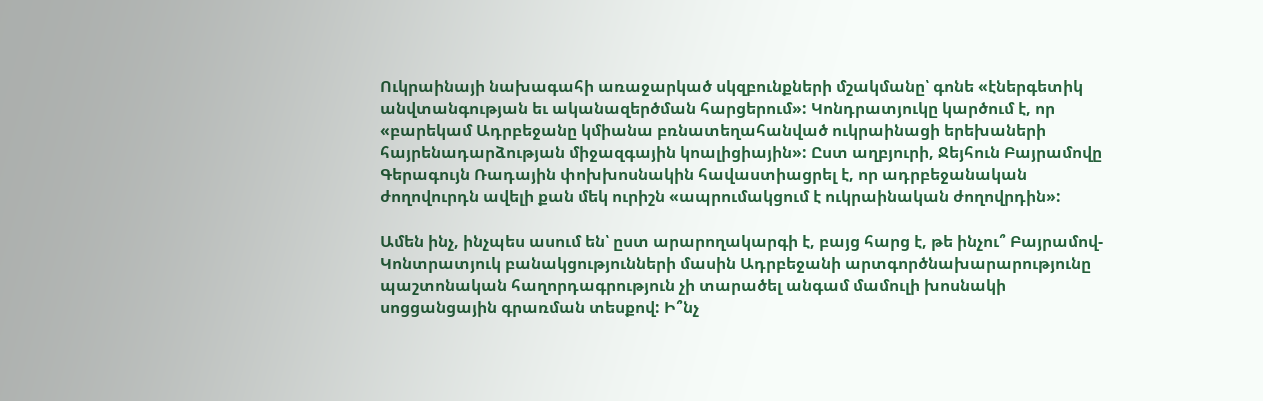Ուկրաինայի նախագահի առաջարկած սկզբունքների մշակմանը՝ գոնե «էներգետիկ անվտանգության եւ ականազերծման հարցերում»: Կոնդրատյուկը կարծում է, որ «բարեկամ Ադրբեջանը կմիանա բռնատեղահանված ուկրաինացի երեխաների հայրենադարձության միջազգային կոալիցիային»: Ըստ աղբյուրի, Ջեյհուն Բայրամովը Գերագույն Ռադային փոխխոսնակին հավաստիացրել է, որ ադրբեջանական ժողովուրդն ավելի քան մեկ ուրիշն «ապրումակցում է ուկրաինական ժողովրդին»:

Ամեն ինչ, ինչպես ասում են՝ ըստ արարողակարգի է, բայց հարց է, թե ինչու՞ Բայրամով-Կոնտրատյուկ բանակցությունների մասին Ադրբեջանի արտգործնախարարությունը պաշտոնական հաղորդագրություն չի տարածել անգամ մամուլի խոսնակի սոցցանցային գրառման տեսքով: Ի՞նչ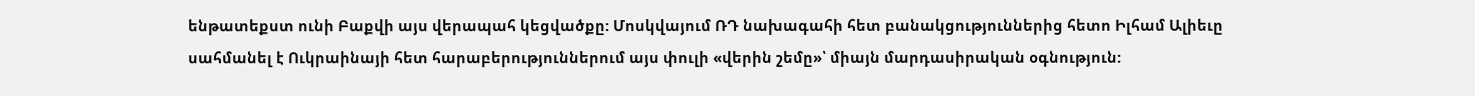ենթատեքստ ունի Բաքվի այս վերապահ կեցվածքը: Մոսկվայում ՌԴ նախագահի հետ բանակցություններից հետո Իլհամ Ալիեւը սահմանել է Ուկրաինայի հետ հարաբերություններում այս փուլի «վերին շեմը»՝ միայն մարդասիրական օգնություն: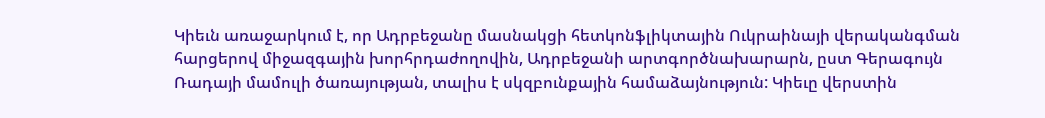Կիեւն առաջարկում է, որ Ադրբեջանը մասնակցի հետկոնֆլիկտային Ուկրաինայի վերականգման հարցերով միջազգային խորհրդաժողովին, Ադրբեջանի արտգործնախարարն, ըստ Գերագույն Ռադայի մամուլի ծառայության, տալիս է սկզբունքային համաձայնություն: Կիեւը վերստին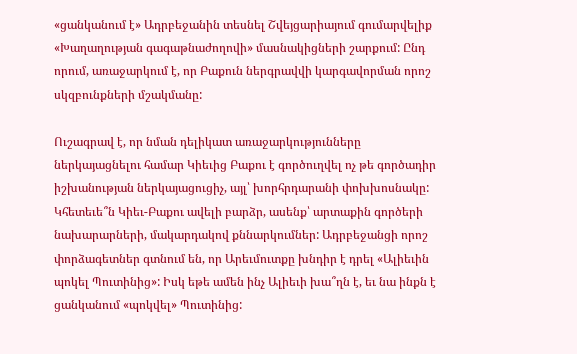«ցանկանում է» Ադրբեջանին տեսնել Շվեյցարիայում գումարվելիք «Խաղաղության գագաթնաժողովի» մասնակիցների շարքում: Ընդ որում, առաջարկում է, որ Բաքուն ներգրավվի կարգավորման որոշ սկզբունքների մշակմանը:

Ուշագրավ է, որ նման դելիկատ առաջարկությունները ներկայացնելու համար Կիեւից Բաքու է գործուղվել ոչ թե գործադիր իշխանության ներկայացուցիչ, այլ՝ խորհրդարանի փոխխոսնակը: Կհետեւե՞ն Կիեւ-Բաքու ավելի բարձր, ասենք՝ արտաքին գործերի նախարարների, մակարդակով քննարկումներ: Ադրբեջանցի որոշ փորձագետներ գտնում են, որ Արեւմուտքը խնդիր է դրել «Ալիեւին պոկել Պուտինից»: Իսկ եթե ամեն ինչ Ալիեւի խա՞ղն է, եւ նա ինքն է ցանկանում «պոկվել» Պուտինից: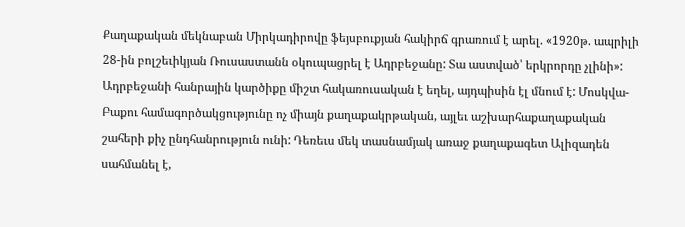Քաղաքական մեկնաբան Միրկադիրովը ֆեյսբուքյան հակիրճ գրառում է արել. «1920թ. ապրիլի 28-ին բոլշեւիկյան Ռուսաստանն օկուպացրել է Ադրբեջանը: Տա աստված՝ երկրորդը չլինի»: Ադրբեջանի հանրային կարծիքը միշտ հակառուսական է եղել, այդպիսին էլ մնում է: Մոսկվա-Բաքու համագործակցությունը ոչ միայն քաղաքակրթական, այլեւ աշխարհաքաղաքական շահերի քիչ ընդհանրություն ունի: Դեռեւս մեկ տասնամյակ առաջ քաղաքագետ Ալիզադեն սահմանել է,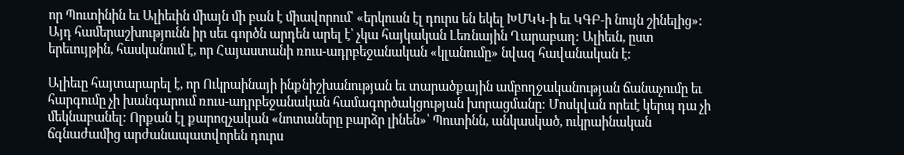որ Պուտինին եւ Ալիեւին միայն մի բան է միավորում՝ «երկուսն էլ դուրս են եկել ԽՄԿԿ‑ի եւ ԿԳԲ‑ի նույն շինելից»: Այդ համերաշխությունն իր սեւ գործն արդեն արել է՝ չկա հայկական Լեռնային Ղարաբաղ: Ալիեւն, ըստ երեւույթին, հասկանում է, որ Հայաստանի ռուս-ադրբեջանական «կլանումը» նվազ հավանական է:

Ալիեւը հայտարարել է, որ Ուկրաինայի ինքնիշխանության եւ տարածքային ամբողջականության ճանաչումը եւ հարգումը չի խանգարում ռուս-ադրբեջանական համագործակցության խորացմանը: Մոսկվան որեւէ կերպ դա չի մեկնաբանել: Որքան էլ քարոզչական «նոտաները բարձր լինեն»՝ Պուտինն, անկասկած, ուկրաինական ճգնաժամից արժանապատվորեն դուրս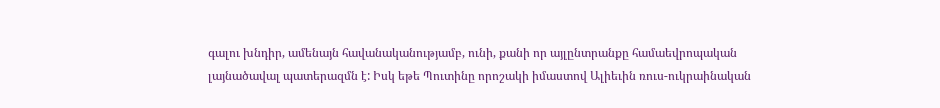գալու խնդիր, ամենայն հավանականությամբ, ունի, քանի որ այլընտրանքը համաեվրոպական լայնածավալ պատերազմն է: Իսկ եթե Պուտինը որոշակի իմաստով Ալիեւին ռուս-ուկրաինական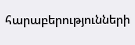հարաբերությունների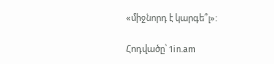«միջնորդ է կարգե՞լ»:

Հոդվածը՝ 1in.am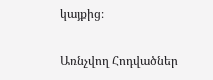կայքից։

Առնչվող Հոդվածներ